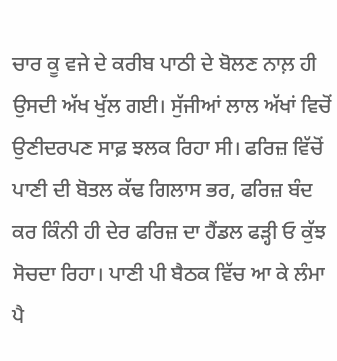ਚਾਰ ਕੂ ਵਜੇ ਦੇ ਕਰੀਬ ਪਾਠੀ ਦੇ ਬੋਲਣ ਨਾਲ਼ ਹੀ ਉਸਦੀ ਅੱਖ ਖੁੱਲ ਗਈ। ਸੁੱਜੀਆਂ ਲਾਲ ਅੱਖਾਂ ਵਿਚੋਂ ਉਣੀਦਰਪਣ ਸਾਫ਼ ਝਲਕ ਰਿਹਾ ਸੀ। ਫਰਿਜ਼ ਵਿੱਚੋਂ ਪਾਣੀ ਦੀ ਬੋਤਲ ਕੱਢ ਗਿਲਾਸ ਭਰ, ਫਰਿਜ਼ ਬੰਦ ਕਰ ਕਿੰਨੀ ਹੀ ਦੇਰ ਫਰਿਜ਼ ਦਾ ਹੈਂਡਲ ਫੜ੍ਹੀ ਓ ਕੁੱਝ ਸੋਚਦਾ ਰਿਹਾ। ਪਾਣੀ ਪੀ ਬੈਠਕ ਵਿੱਚ ਆ ਕੇ ਲੰਮਾ ਪੈ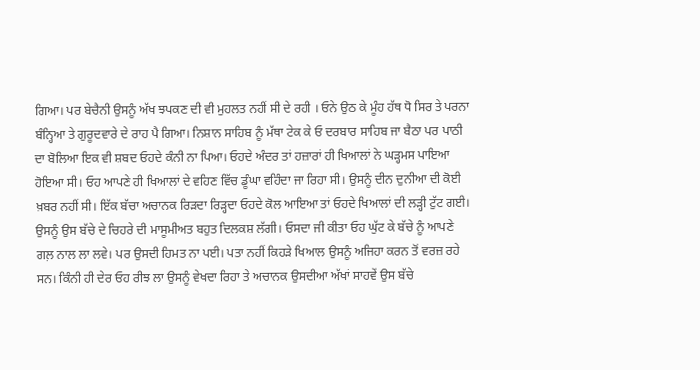ਗਿਆ। ਪਰ ਬੇਚੈਨੀ ਉਸਨੂੰ ਅੱਖ ਝਪਕਣ ਦੀ ਵੀ ਮੁਹਲਤ ਨਹੀਂ ਸੀ ਦੇ ਰਹੀ । ਓਨੇ ਉਠ ਕੇ ਮੂੰਹ ਹੱਥ ਧੋ ਸਿਰ ਤੇ ਪਰਨਾ ਬੰਨ੍ਹਿਆ ਤੇ ਗੁਰੂਦਵਾਰੇ ਦੇ ਰਾਹ ਪੈ ਗਿਆ। ਨਿਸ਼ਾਨ ਸਾਹਿਬ ਨੂੰ ਮੱਥਾ ਟੇਕ ਕੇ ਓ ਦਰਬਾਰ ਸਾਹਿਬ ਜਾ ਬੈਠਾ ਪਰ ਪਾਠੀ ਦਾ ਬੋਲਿਆ ਇਕ ਵੀ ਸ਼ਬਦ ਓਹਦੇ ਕੰਨੀ ਨਾ ਪਿਆ। ਓਹਦੇ ਅੰਦਰ ਤਾਂ ਹਜ਼ਾਰਾਂ ਹੀ ਖਿਆਲਾਂ ਨੇ ਘੜ੍ਹਮਸ ਪਾਇਆ ਹੋਇਆ ਸੀ। ਓਹ ਆਪਣੇ ਹੀ ਖਿਆਲਾਂ ਦੇ ਵਹਿਣ ਵਿੱਚ ਡੂੰਘਾ ਵਹਿੰਦਾ ਜਾ ਰਿਹਾ ਸੀ। ਉਸਨੂੰ ਦੀਨ ਦੁਨੀਆ ਦੀ ਕੋਈ ਖ਼ਬਰ ਨਹੀਂ ਸੀ। ਇੱਕ ਬੱਚਾ ਅਚਾਨਕ ਰਿੜਦਾ ਰਿੜ੍ਹਦਾ ਓਹਦੇ ਕੋਲ ਆਇਆ ਤਾਂ ਓਹਦੇ ਖਿਆਲਾਂ ਦੀ ਲੜ੍ਹੀ ਟੁੱਟ ਗਈ। ਉਸਨੂੰ ਉਸ ਬੱਚੇ ਦੇ ਚਿਹਰੇ ਦੀ ਮਾਸੂਮੀਅਤ ਬਹੁਤ ਦਿਲਕਸ਼ ਲੱਗੀ। ਓਸਦਾ ਜੀ ਕੀਤਾ ਓਹ ਘੁੱਟ ਕੇ ਬੱਚੇ ਨੂੰ ਆਪਣੇ ਗਲ਼ ਨਾਲ ਲਾ ਲਵੇ। ਪਰ ਉਸਦੀ ਹਿਮਤ ਨਾ ਪਈ। ਪਤਾ ਨਹੀਂ ਕਿਹੜੇ ਖਿਆਲ ਉਸਨੂੰ ਅਜਿਹਾ ਕਰਨ ਤੋਂ ਵਰਜ਼ ਰਹੇ ਸਨ। ਕਿੰਨੀ ਹੀ ਦੇਰ ਓਹ ਰੀਝ ਲਾ ਉਸਨੂੰ ਵੇਖਦਾ ਰਿਹਾ ਤੇ ਅਚਾਨਕ ਉਸਦੀਆ ਅੱਖਾਂ ਸਾਹਵੇਂ ਉਸ ਬੱਚੇ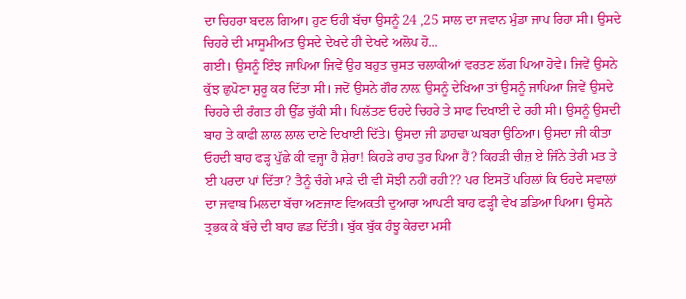ਦਾ ਚਿਹਰਾ ਬਦਲ ਗਿਆ। ਹੁਣ ਓਹੀ ਬੱਚਾ ਉਸਨੂੰ 24 ,25 ਸਾਲ ਦਾ ਜਵਾਨ ਮੁੰਡਾ ਜਾਪ ਰਿਹਾ ਸੀ। ਉਸਦੇ ਚਿਹਰੇ ਦੀ ਮਾਸੂਮੀਅਤ ਉਸਦੇ ਦੇਖਦੇ ਹੀ ਦੇਖਦੇ ਅਲੋਪ ਹੋ...
ਗਈ। ਉਸਨੂੰ ਇੰਝ ਜਾਪਿਆ ਜਿਵੇਂ ਉਹ ਬਹੁਤ ਚੁਸਤ ਚਲਾਕੀਆਂ ਵਰਤਣ ਲੱਗ ਪਿਆ ਹੋਵੇ। ਜਿਵੇਂ ਉਸਨੇ ਕੁੱਝ ਛੁਪੋਣਾ ਸ਼ੁਰੂ ਕਰ ਦਿੱਤਾ ਸੀ। ਜਦੋਂ ਉਸਨੇ ਗੌਰ ਨਾਲ਼ ਉਸਨੂੰ ਦੇਖਿਆ ਤਾਂ ਉਸਨੂੰ ਜਾਪਿਆ ਜਿਵੇਂ ਉਸਦੇ ਚਿਹਰੇ ਦੀ ਰੰਗਤ ਹੀ ਉੱਡ ਚੁੱਕੀ ਸੀ। ਪਿਲੱਤਣ ਓਹਦੇ ਚਿਹਰੇ ਤੇ ਸਾਫ ਦਿਖਾਈ ਦੇ ਰਹੀ ਸੀ। ਉਸਨੂੰ ਉਸਦੀ ਬਾਹ ਤੇ ਕਾਫੀ ਲਾਲ ਲਾਲ ਦਾਣੇ ਦਿਖਾਈ ਦਿੱਤੇ। ਉਸਦਾ ਜੀ ਡਾਹਢਾ ਘਬਰਾ ਉਠਿਆ। ਉਸਦਾ ਜੀ ਕੀਤਾ ਓਹਦੀ ਬਾਹ ਫੜ੍ਹ ਪੁੱਛੇ ਕੀ ਵਜ੍ਹਾ ਹੈ ਸ਼ੇਰਾ! ਕਿਹੜੇ ਰਾਹ ਤੁਰ ਪਿਆ ਹੈਂ? ਕਿਹੜੀ ਚੀਜ਼ ਏ ਜਿੰਨੇ ਤੇਰੀ ਮਤ ਤੇ ਈ ਪਰਦਾ ਪਾਂ ਦਿੱਤਾ? ਤੈਨੂੰ ਚੰਗੇ ਮਾੜੇ ਦੀ ਵੀ ਸੋਝੀ ਨਹੀਂ ਰਹੀ?? ਪਰ ਇਸਤੋਂ ਪਹਿਲਾਂ ਕਿ ਓਹਦੇ ਸਵਾਲਾਂ ਦਾ ਜਵਾਬ ਮਿਲਦਾ ਬੱਚਾ ਅਣਜਾਣ ਵਿਅਕਤੀ ਦੁਆਰਾ ਆਪਣੀ ਬਾਹ ਫੜ੍ਹੀ ਵੇਖ ਡਡਿਆ ਪਿਆ। ਉਸਨੇ ਤ੍ਰਭਕ ਕੇ ਬੱਚੇ ਦੀ ਬਾਹ ਛਡ ਦਿੱਤੀ। ਬੁੱਕ ਬੁੱਕ ਹੰਝੂ ਕੇਰਦਾ ਮਸੀ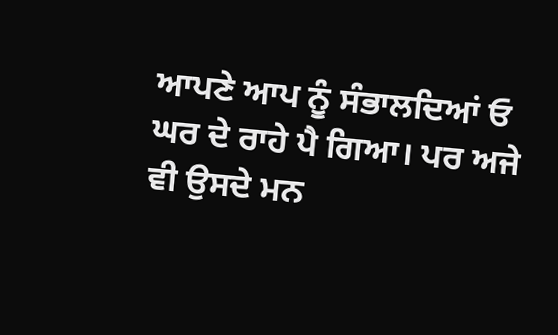ਆਪਣੇ ਆਪ ਨੂੰ ਸੰਭਾਲਦਿਆਂ ਓ ਘਰ ਦੇ ਰਾਹੇ ਪੈ ਗਿਆ। ਪਰ ਅਜੇ ਵੀ ਉਸਦੇ ਮਨ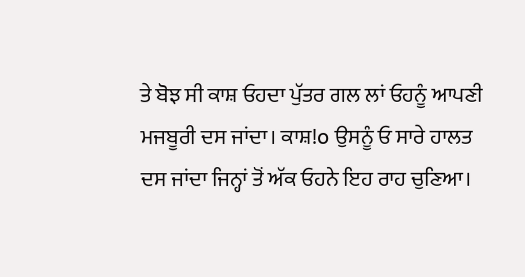ਤੇ ਬੋਝ ਸੀ ਕਾਸ਼ ਓਹਦਾ ਪੁੱਤਰ ਗਲ ਲਾਂ ਓਹਨੂੰ ਆਪਣੀ ਮਜਬੂਰੀ ਦਸ ਜਾਂਦਾ। ਕਾਸ਼!o ਉਸਨੂੰ ਓ ਸਾਰੇ ਹਾਲਤ ਦਸ ਜਾਂਦਾ ਜਿਨ੍ਹਾਂ ਤੋਂ ਅੱਕ ਓਹਨੇ ਇਹ ਰਾਹ ਚੁਣਿਆ।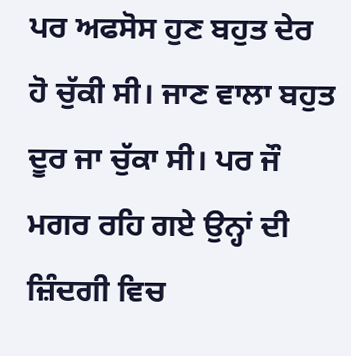ਪਰ ਅਫਸੋਸ ਹੁਣ ਬਹੁਤ ਦੇਰ ਹੋ ਚੁੱਕੀ ਸੀ। ਜਾਣ ਵਾਲਾ ਬਹੁਤ ਦੂਰ ਜਾ ਚੁੱਕਾ ਸੀ। ਪਰ ਜੌ ਮਗਰ ਰਹਿ ਗਏ ਉਨ੍ਹਾਂ ਦੀ ਜ਼ਿੰਦਗੀ ਵਿਚ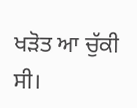ਖੜੋਤ ਆ ਚੁੱਕੀ ਸੀ।